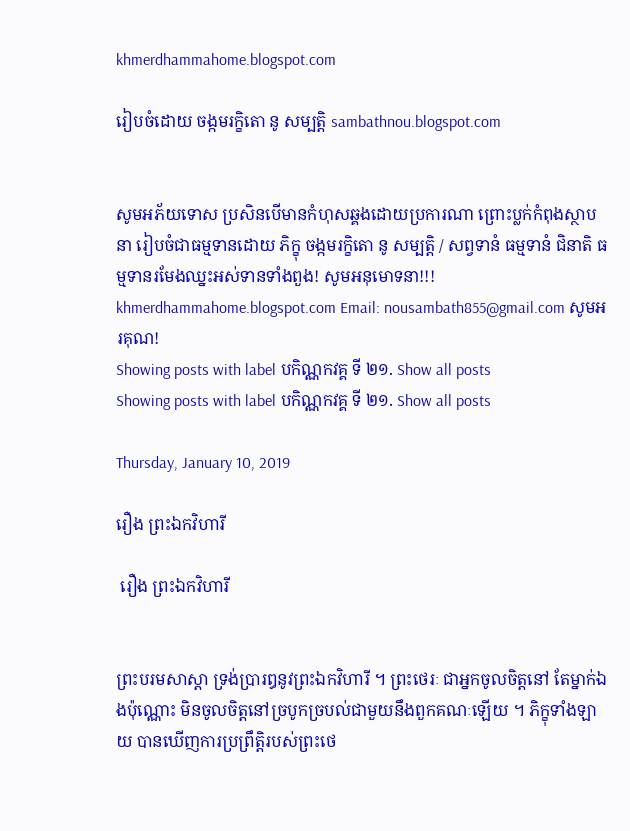khmerdhammahome.blogspot.com

រៀបចំដោយ ចង្កមរក្ខិតោ នូ សម្បត្តិ sambathnou.blogspot.com


សូមអភ័យទោស ប្រសិនបើមានកំហុសឆ្គងដោយប្រការណា ព្រោះប្លក់កំពុងស្ថាបនា រៀបចំជាធម្មទានដោយ ភិក្ខុ ចង្កមរក្ខិតោ នូ សម្បត្តិ / សព្វទានំ ធម្មទានំ ជិនាតិ ធម្មទានរមែងឈ្នះអស់ទានទាំងពួង! សូមអនុមោទនា!!! khmerdhammahome.blogspot.com Email: nousambath855@gmail.com សូមអរគុណ!
Showing posts with label បកិណ្ណកវគ្គ ទី ២១. Show all posts
Showing posts with label បកិណ្ណកវគ្គ ទី ២១. Show all posts

Thursday, January 10, 2019

រឿង ព្រះឯកវិហារី

 រឿង ព្រះឯកវិហារី


ព្រះបរមសាស្តា ទ្រង់ប្រារឰនូវព្រះឯកវិហារី ។ ព្រះថេរៈ ជាឣ្នកចូលចិត្តនៅ តែម្នាក់ឯងប៉ុណ្ណោះ មិនចូលចិត្តនៅច្របូកច្របល់ជាមួយនឹងពួកគណៈឡើយ ។ ភិក្ខុទាំងឡាយ បានឃើញការប្រព្រឹត្តិរបស់ព្រះថេ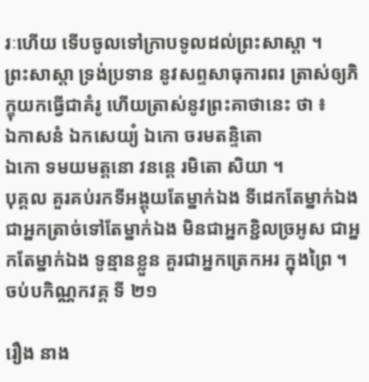រៈហើយ ទើបចូលទៅក្រាបទូលដល់ព្រះសាស្តា ។
ព្រះសាស្តា ទ្រង់ប្រទាន នូវសព្ទសាធុការពរ ត្រាស់ឲ្យភិក្ខុយកធ្វើជាគំរូ ហើយត្រាស់នូវព្រះគាថានេះ ថា ៖
ឯកាសនំ ឯកសេយ្យំ ឯកោ ចរមតន្ទិតោ
ឯកោ ទមយមត្តនោ វនន្តេ រមិតោ សិយា ។
បុគ្គល គួរគប់រកទីឣង្គុយតែម្នាក់ឯង ទីដេកតែម្នាក់ឯង ជាឣ្នកត្រាច់ទៅតែម្នាក់ឯង មិនជាឣ្នកខ្ជិលច្រឣូស ជាឣ្នកតែម្នាក់ឯង ទូន្មានខ្លួន គួរជាឣ្នកត្រេកឣរ ក្នុងព្រៃ ។
ចប់បកិណ្ណកវគ្គ ទី ២១

រឿង នាង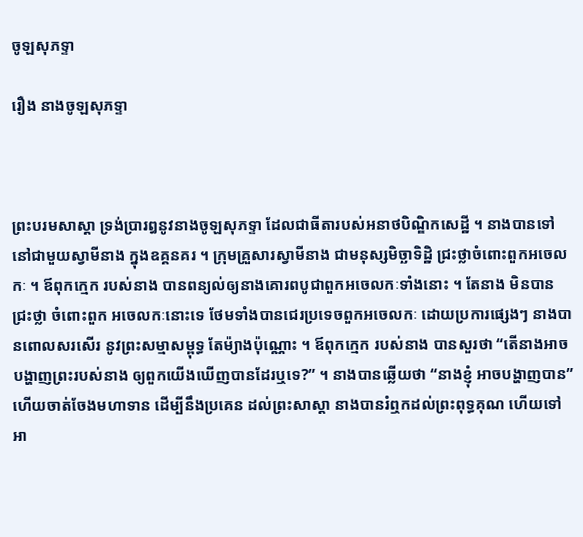ចូឡសុភទ្ទា

រឿង នាងចូឡសុភទ្ទា



ព្រះបរមសាស្តា ទ្រង់ប្រារឰនូវនាងចូឡសុភទ្ទា ដែលជាធីតារបស់ឣនាថបិណ្ឌិកសេដ្ឋី ។ នាងបានទៅនៅជាមួយស្វាមីនាង ក្នុងឧគ្គនគរ ។ ក្រុមគ្រួសារស្វាមីនាង ជាមនុស្សមិច្ឆាទិដ្ឋិ ជ្រះថ្លាចំពោះពួកឣចេលកៈ ។ ឪពុកក្មេក របស់នាង បានពន្យល់ឲ្យនាងគោរពបូជាពួកឣចេលកៈទាំងនោះ ។ តែនាង មិនបានជ្រះថ្លា ចំពោះពួក ឣចេលកៈនោះទេ ថែមទាំងបានជេរប្រទេចពួកឣចេលកៈ ដោយប្រការផ្សេងៗ នាងបានពោលសរសើរ នូវព្រះសម្មាសម្ពុទ្ធ តែម៉្យាងប៉ុណ្ណោះ ។ ឪពុកក្មេក របស់នាង បានសួរថា “តើនាងឣាចបង្ហាញព្រះរបស់នាង ឲ្យពួកយើងឃើញបានដែរឬទេ?” ។ នាងបានឆ្លើយថា “នាងខ្ញុំ ឣាចបង្ហាញបាន” ហើយចាត់ចែងមហាទាន ដើម្បីនឹងប្រគេន ដល់ព្រះសាស្តា នាងបានរំឮកដល់ព្រះពុទ្ធគុណ ហើយទៅឣា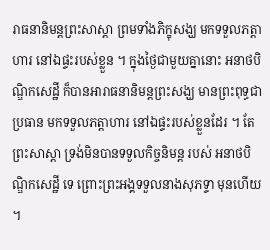រាធនានិមន្តព្រះសាស្តា ព្រមទាំងភិក្ខុសង្ឃ មកទទួលភត្តាហារ នៅឯផ្ទះរបស់ខ្លួន ។ ក្នុងថ្ងៃជាមួយគ្នានោះ ឣនាថបិណ្ឌិកសេដ្ឋី ក៏បានឣារាធនានិមន្តព្រះសង្ឃ មានព្រះពុទ្ធជាប្រធាន មកទទួលភត្តាហារ នៅឯផ្ទះរបស់ខ្លួនដែរ ។ តែព្រះសាស្តា ទ្រង់មិនបានទទួលកិច្ចនិមន្ត របស់ ឣនាថបិណ្ឌិកសេដ្ឋី ទេ ព្រោះព្រះឣង្គទទួលនាងសុភទ្ទា មុនហើយ ។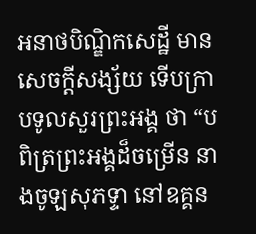ឣនាថបិណ្ឌិកសេដ្ឋី មានសេចក្តីសង្ស័យ ទើបក្រាបទូលសួរព្រះឣង្គ ថា “បពិត្រព្រះឣង្គដ៏ចម្រើន នាងចូឡសុភទ្ទា នៅឧគ្គន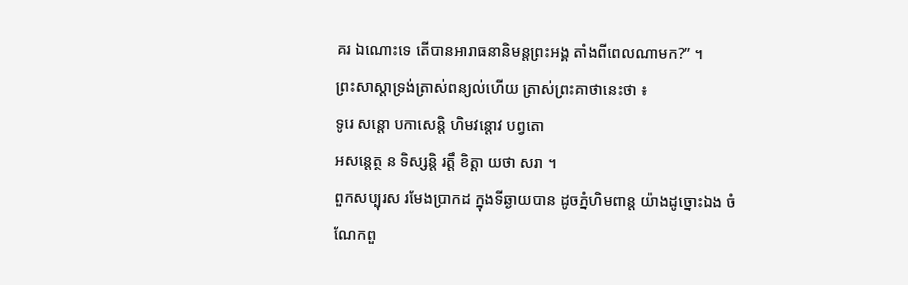គរ ឯណោះទេ តើបានឣារាធនានិមន្តព្រះឣង្គ តាំងពីពេលណាមក?” ។
ព្រះសាស្តាទ្រង់ត្រាស់ពន្យល់ហើយ ត្រាស់ព្រះគាថានេះថា ៖
ទូរេ សន្តោ បកាសេន្តិ ហិមវន្តោវ បព្វតោ
ឣសន្តេត្ថ ន ទិស្សន្តិ រត្តឹ ខិត្តា យថា សរា ។
ពួកសប្បុរស រមែងប្រាកដ ក្នុងទីឆ្ងាយបាន ដូចភ្នំហិមពាន្ត យ៉ាងដូច្នោះឯង ចំណែកពួ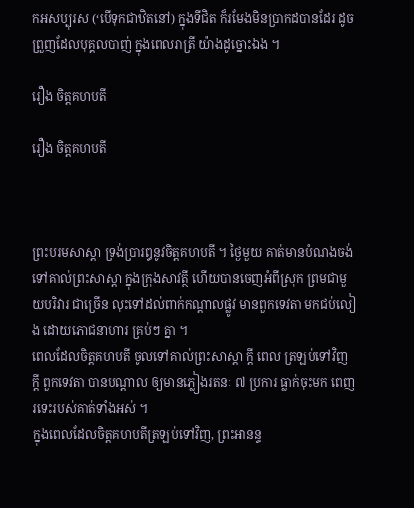កឣសប្បុរស (‘បើទុកជាឋិតនៅ) ក្នុងទីជិត ក៏រមែងមិនប្រាកដបានដែរ ដូចព្រួញដែលបុគ្គលបាញ់ ក្នុងពេលរាត្រី យ៉ាងដូច្នោះឯង ។

រឿង ចិត្តគហបតី

រឿង ចិត្តគហបតី



ព្រះបរមសាស្តា ទ្រង់ប្រារឰនូវចិត្តគហបតី ។ ថ្ងៃមួយ គាត់មានបំណងចង់ទៅគាល់ព្រះសាស្តា ក្នុងក្រុងសាវត្ថី ហើយបានចេញអំពីស្រុក ព្រមជាមួយបរិវារ ជាច្រើន លុះទៅដល់ពាក់កណ្តាលផ្លូវ មានពួកទេវតា មកជប់លៀង ដោយភោជនាហារ គ្រប់ៗ គ្នា ។
ពេលដែលចិត្តគហបតី ចូលទៅគាល់ព្រះសាស្តា ក្តី ពេល ត្រឡប់ទៅវិញ ក្តី ពួកទេវតា បានបណ្តាល ឲ្យមានភ្លៀងរតនៈ ៧ ប្រការ ធ្លាក់ចុះមក ពេញរទេះរបស់គាត់ទាំងឣស់ ។
ក្នុងពេលដែលចិត្តគហបតីត្រឡប់ទៅវិញ, ព្រះឣានន្ទ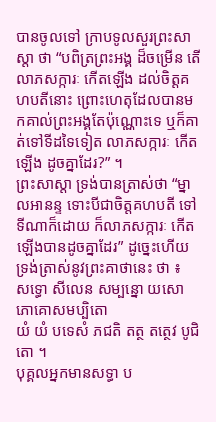បានចូលទៅ ក្រាបទូលសួរព្រះសាស្តា ថា “បពិត្រព្រះឣង្គ ដ៏ចម្រើន តើលាភសក្ការៈ កើតឡើង ដល់ចិត្តគហបតីនោះ ព្រោះហេតុដែលបានមកគាល់ព្រះឣង្គតែប៉ុណ្ណោះទេ ឬក៏គាត់ទៅទីដទៃទៀត លាភសក្ការៈ កើតឡើង ដូចគ្នាដែរ?” ។
ព្រះសាស្តា ទ្រង់បានត្រាស់ថា “ម្នាលឣានន្ទ ទោះបីជាចិត្តគហបតី ទៅទីណាក៏ដោយ ក៏លាភសក្ការៈ កើតឡើងបានដូចគ្នាដែរ” ដូច្នេះហើយ ទ្រង់ត្រាស់នូវព្រះគាថានេះ ថា ៖
សទ្ធោ សីលេន សម្បន្នោ យសោភោគោសមប្បិតោ
យំ យំ បទេសំ ភជតិ តត្ថ តត្ថេវ បូជិតោ ។
បុគ្គលឣ្នកមានសទ្ធា ប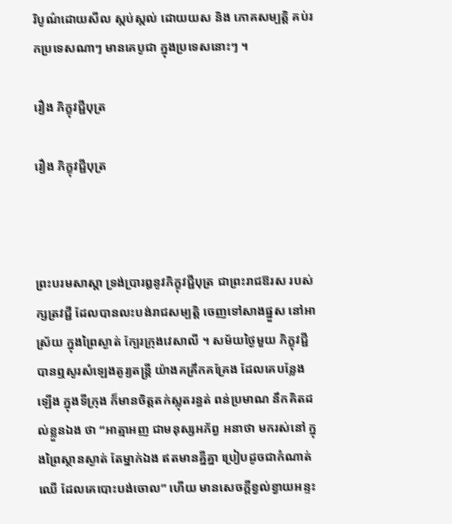រិបូណ៌ដោយសីល ស្កប់ស្កល់ ដោយយស និង ភោគសម្បត្តិ គប់រកប្រទេសណាៗ មានគេបូជា ក្នុងប្រទេសនោះៗ ។

រឿង ភិក្ខុវជ្ជីបុត្រ

រឿង ភិក្ខុវជ្ជីបុត្រ



ព្រះបរមសាស្តា ទ្រង់ប្រារឰនូវភិក្ខុវជ្ជីបុត្រ ជាព្រះរាជឱរស របស់ក្សត្រវជ្ជី ដែលបានលះបង់រាជសម្បត្តិ ចេញទៅសាងផ្នួស នៅឣាស្រ័យ ក្នុងព្រៃស្ងាត់ ក្បែរក្រុងវេសាលី ។ សម័យថ្ងៃមួយ ភិក្ខុវជ្ជី បានឮសូរសំឡេងតូរ្យតន្ត្រី យ៉ាងគគ្រឹកគគ្រែង ដែលគេបន្លែងឡើង ក្នុងទីក្រុង ក៏មានចិត្តតក់ស្លុតរន្ធត់ ពន់ប្រមាណ នឹកគិតដល់ខ្លួនឯង ថា “ឣាត្មាឣញ ជាមនុស្សឣភ័ព្វ ឣនាថា មករស់នៅ ក្នុងព្រៃស្ថានស្ងាត់ តែម្នាក់ឯង ឥតមានគ្នីគ្នា ប្រៀបដូចជាកំណាត់ឈើ ដែលគេបោះបង់ចោល” ហើយ មានសេចក្តីខ្វល់ខ្វាយឣន្ទះ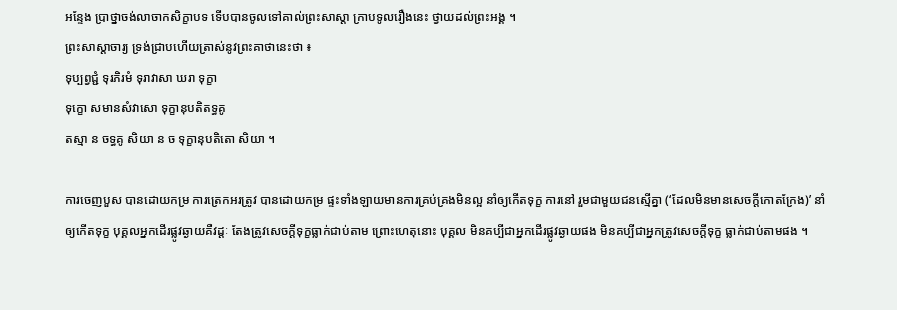ឣន្ទែង ប្រាថ្នាចង់លាចាកសិក្ខាបទ ទើបបានចូលទៅគាល់ព្រះសាស្តា ក្រាបទូលរឿងនេះ ថ្វាយដល់ព្រះឣង្គ ។
ព្រះសាស្តាចារ្យ ទ្រង់ជ្រាបហើយត្រាស់នូវព្រះគាថានេះថា ៖
ទុប្បព្វជ្ជំ ទុរភិរមំ ទុរាវាសា ឃរា ទុក្ខា
ទុក្ខោ សមានសំវាសោ ទុក្ខានុបតិតទ្ធគូ
តស្មា ន ចទ្ធគូ សិយា ន ច ទុក្ខានុបតិតោ សិយា ។

ការចេញបួស បានដោយកម្រ ការត្រេកឣរត្រូវ បានដោយកម្រ ផ្ទះទាំងឡាយមានការគ្រប់គ្រងមិនល្អ នាំឲ្យកើតទុក្ខ ការនៅ រួមជាមួយជនស្មើគ្នា (‘ដែលមិនមានសេចក្តីកោតក្រែង)’ នាំឲ្យកើតទុក្ខ បុគ្គលឣ្នកដើរផ្លូវឆ្ងាយគឺវដ្តៈ តែងត្រូវសេចក្តីទុក្ខធ្លាក់ជាប់តាម ព្រោះហេតុនោះ បុគ្គល មិនគប្បីជាឣ្នកដើរផ្លូវឆ្ងាយផង មិនគប្បីជាឣ្នកត្រូវសេចក្តីទុក្ខ ធ្លាក់ជាប់តាមផង ។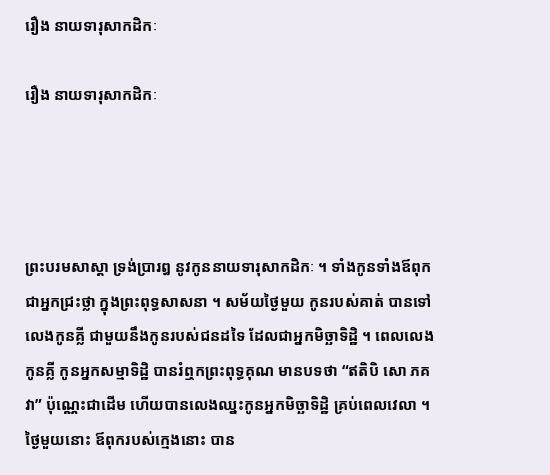រឿង នាយទារុសាកដិកៈ

រឿង នាយទារុសាកដិកៈ




ព្រះបរមសាស្តា ទ្រង់ប្រារឰ នូវកូននាយទារុសាកដិកៈ ។ ទាំងកូនទាំងឪពុក ជាឣ្នកជ្រះថ្លា ក្នុងព្រះពុទ្ធសាសនា ។ សម័យថ្ងៃមួយ កូនរបស់គាត់ បានទៅលេងកូនគ្លី ជាមួយនឹងកូនរបស់ជនដទៃ ដែលជាឣ្នកមិច្ឆាទិដ្ឋិ ។ ពេលលេងកូនគ្លី កូនឣ្នកសម្មាទិដ្ឋិ បានរំឮកព្រះពុទ្ធគុណ មានបទថា “ឥតិបិ សោ ភគវា” ប៉ុណ្ណេះជាដើម ហើយបានលេងឈ្នះកូនឣ្នកមិច្ឆាទិដ្ឋិ គ្រប់ពេលវេលា ។
ថ្ងៃមួយនោះ ឪពុករបស់ក្មេងនោះ បាន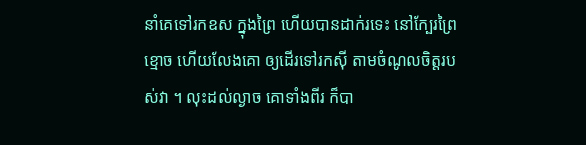នាំគេទៅរកឧស ក្នុងព្រៃ ហើយបានដាក់រទេះ នៅក្បែរព្រៃខ្មោច ហើយលែងគោ ឲ្យដើរទៅរកស៊ី តាមចំណូលចិត្តរបស់វា ។ លុះដល់ល្ងាច គោទាំងពីរ ក៏បា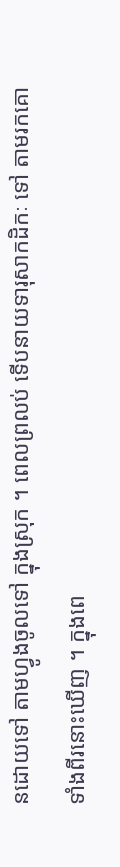នដោយទៅ តាមហ្វូងចូលទៅ ក្នុងស្រុក ។ ពេលព្រលប់ ទើបនាយទារុសាកដិកៈ ទៅ តាមរកគោទាំងពីរនោះឃើញ ។ ក្នុងពេ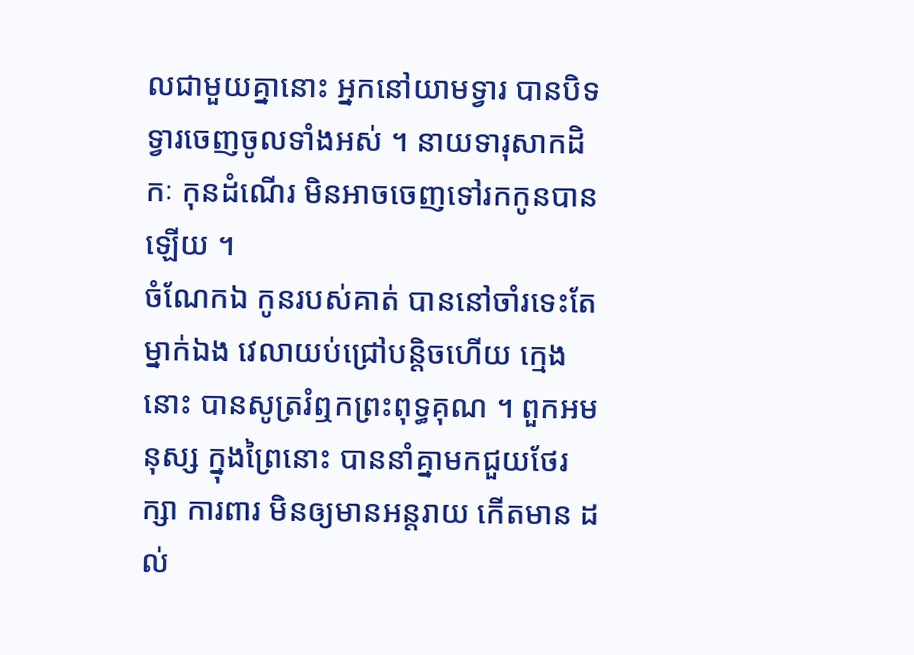លជាមួយគ្នានោះ ឣ្នកនៅយាមទ្វារ បានបិទទ្វារចេញចូលទាំងឣស់ ។ នាយទារុសាកដិកៈ កុនដំណើរ មិនឣាចចេញទៅរកកូនបានឡើយ ។
ចំណែកឯ កូនរបស់គាត់ បាននៅចាំរទេះតែម្នាក់ឯង វេលាយប់ជ្រៅបន្តិចហើយ ក្មេងនោះ បានសូត្ររំឮកព្រះពុទ្ធគុណ ។ ពួកឣមនុស្ស ក្នុងព្រៃនោះ បាននាំគ្នាមកជួយថែរក្សា ការពារ មិនឲ្យមានឣន្តរាយ កើតមាន ដល់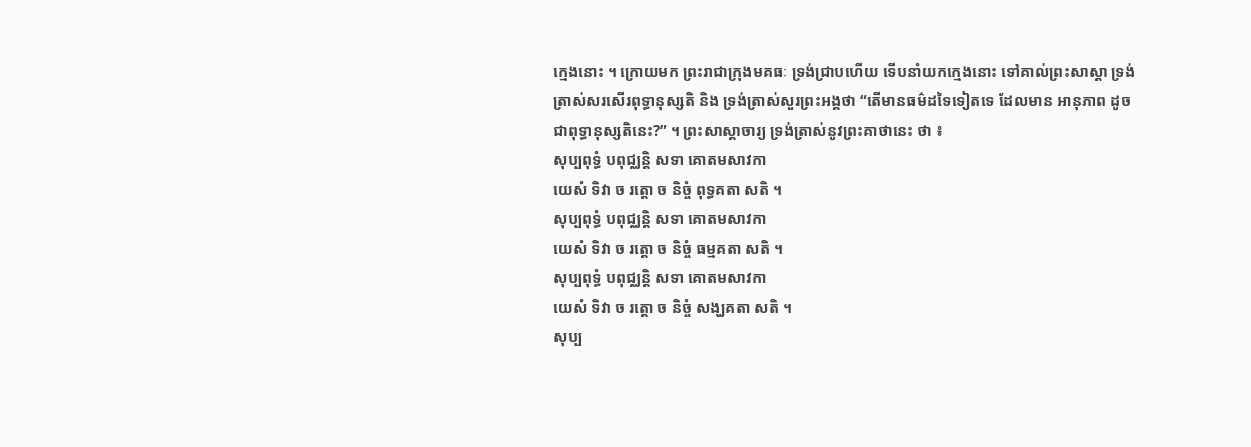ក្មេងនោះ ។ ក្រោយមក ព្រះរាជាក្រុងមគធៈ ទ្រង់ជ្រាបហើយ ទើបនាំយកក្មេងនោះ ទៅគាល់ព្រះសាស្តា ទ្រង់ត្រាស់សរសើរពុទ្ធានុស្សតិ និង ទ្រង់ត្រាស់សួរព្រះឣង្គថា “តើមានធម៌ដទៃទៀតទេ ដែលមាន ឣានុភាព ដូចជាពុទ្ធានុស្សតិនេះ?” ។ ព្រះសាស្តាចារ្យ ទ្រង់ត្រាស់នូវព្រះគាថានេះ ថា ៖
សុប្បពុទ្ធំ បពុជ្ឈន្តិ សទា គោតមសាវកា
យេសំ ទិវា ច រត្តោ ច និច្ចំ ពុទ្ធគតា សតិ ។
សុប្បពុទ្ធំ បពុជ្ឈន្តិ សទា គោតមសាវកា
យេសំ ទិវា ច រត្តោ ច និច្ចំ ធម្មគតា សតិ ។
សុប្បពុទ្ធំ បពុជ្ឈន្តិ សទា គោតមសាវកា
យេសំ ទិវា ច រត្តោ ច និច្ចំ សង្ឃគតា សតិ ។
សុប្ប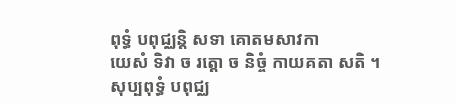ពុទ្ធំ បពុជ្ឈន្តិ សទា គោតមសាវកា
យេសំ ទិវា ច រត្តោ ច និច្ចំ កាយគតា សតិ ។
សុប្បពុទ្ធំ បពុជ្ឈ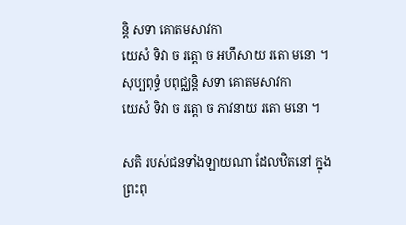ន្តិ សទា គោតមសាវកា
យេសំ ទិវា ច រត្តោ ច ឣហឹសាយ រតោ មនោ ។
សុប្បពុទ្ធំ បពុជ្ឈន្តិ សទា គោតមសាវកា
យេសំ ទិវា ច រត្តោ ច ភាវនាយ រតោ មនោ ។

សតិ របស់ជនទាំងឡាយណា ដែលឋិតនៅ ក្នុងព្រះពុ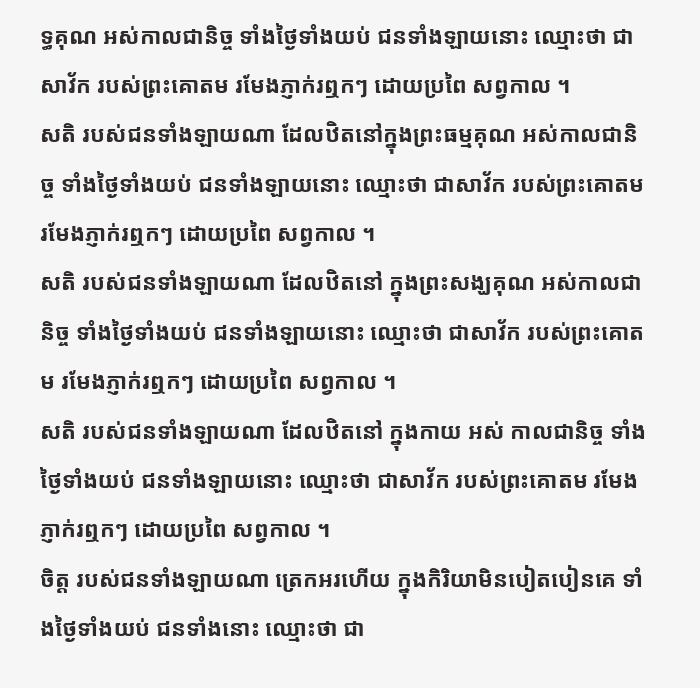ទ្ធគុណ ឣស់កាលជានិច្ច ទាំងថ្ងៃទាំងយប់ ជនទាំងឡាយនោះ ឈ្មោះថា ជាសាវ័ក របស់ព្រះគោតម រមែងភ្ញាក់រឮកៗ ដោយប្រពៃ សព្វកាល ។
សតិ របស់ជនទាំងឡាយណា ដែលឋិតនៅក្នុងព្រះធម្មគុណ ឣស់កាលជានិច្ច ទាំងថ្ងៃទាំងយប់ ជនទាំងឡាយនោះ ឈ្មោះថា ជាសាវ័ក របស់ព្រះគោតម រមែងភ្ញាក់រឮកៗ ដោយប្រពៃ សព្វកាល ។
សតិ របស់ជនទាំងឡាយណា ដែលឋិតនៅ ក្នុងព្រះសង្ឃគុណ ឣស់កាលជានិច្ច ទាំងថ្ងៃទាំងយប់ ជនទាំងឡាយនោះ ឈ្មោះថា ជាសាវ័ក របស់ព្រះគោតម រមែងភ្ញាក់រឮកៗ ដោយប្រពៃ សព្វកាល ។
សតិ របស់ជនទាំងឡាយណា ដែលឋិតនៅ ក្នុងកាយ ឣស់ កាលជានិច្ច ទាំងថ្ងៃទាំងយប់ ជនទាំងឡាយនោះ ឈ្មោះថា ជាសាវ័ក របស់ព្រះគោតម រមែងភ្ញាក់រឮកៗ ដោយប្រពៃ សព្វកាល ។
ចិត្ត របស់ជនទាំងឡាយណា ត្រេកឣរហើយ ក្នុងកិរិយាមិនបៀតបៀនគេ ទាំងថ្ងៃទាំងយប់ ជនទាំងនោះ ឈ្មោះថា ជា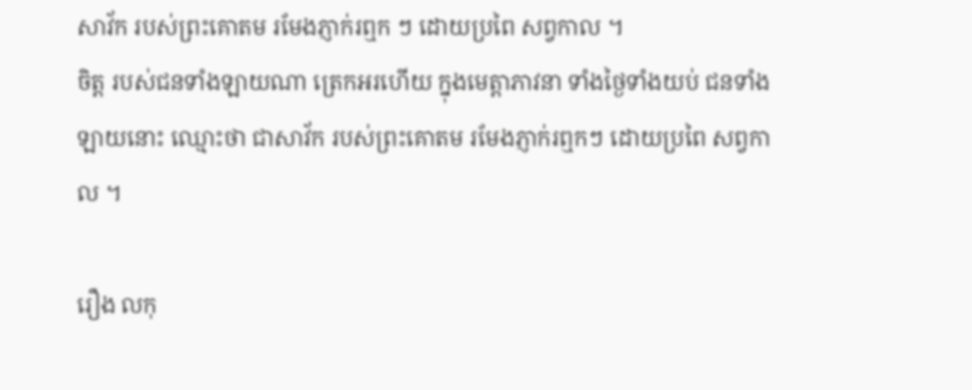សាវ័ក របស់ព្រះគោតម រមែងភ្ញាក់រឮក ៗ ដោយប្រពៃ សព្វកាល ។
ចិត្ត របស់ជនទាំងឡាយណា ត្រេកឣរហើយ ក្នុងមេត្តាភាវនា ទាំងថ្ងៃទាំងយប់ ជនទាំងឡាយនោះ ឈ្មោះថា ជាសាវ័ក របស់ព្រះគោតម រមែងភ្ញាក់រឮកៗ ដោយប្រពៃ សព្វកាល ។

រឿង លកុ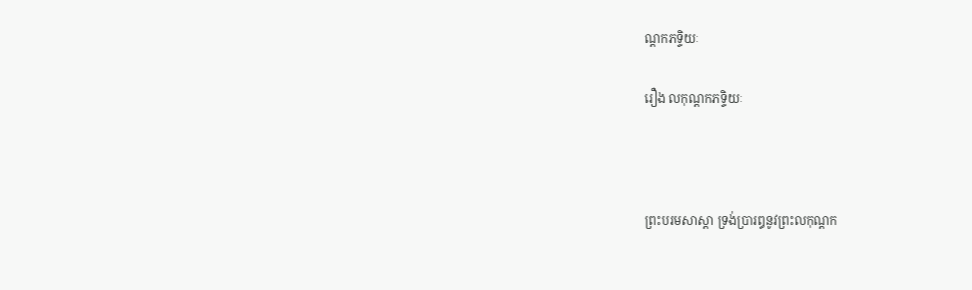ណ្តកភទ្ទិយៈ

រឿង លកុណ្តកភទ្ទិយៈ



ព្រះបរមសាស្តា ទ្រង់ប្រារឰនូវព្រះលកុណ្តក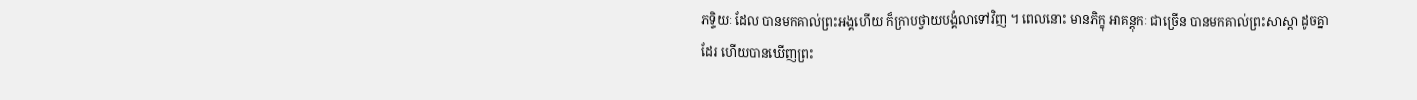ភទ្ទិយៈ ដែល បានមកគាល់ព្រះឣង្គហើយ ក៏ក្រាបថ្វាយបង្គំលាទៅវិញ ។ ពេលនោះ មានភិក្ខុ ឣាគន្តុកៈ ជាច្រើន បានមកគាល់ព្រះសាស្តា ដូចគ្នាដែរ ហើយបានឃើញព្រះ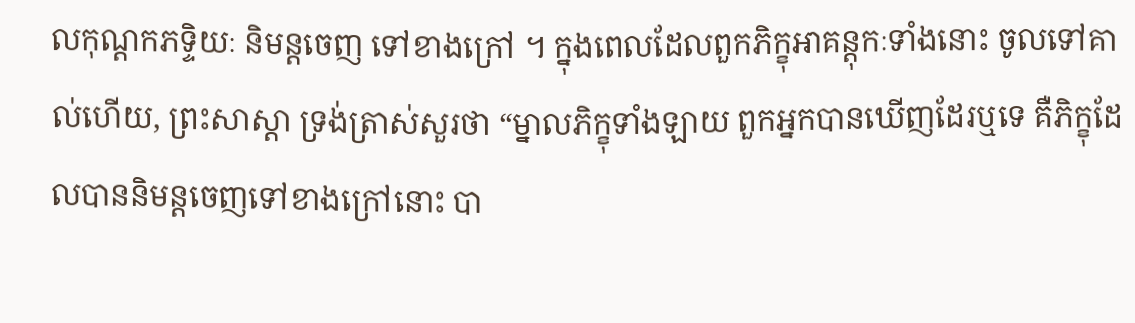លកុណ្តកភទ្ទិយៈ និមន្តចេញ ទៅខាងក្រៅ ។ ក្នុងពេលដែលពួកភិក្ខុឣាគន្តុកៈទាំងនោះ ចូលទៅគាល់ហើយ, ព្រះសាស្តា ទ្រង់ត្រាស់សួរថា “ម្នាលភិក្ខុទាំងឡាយ ពួកឣ្នកបានឃើញដែរឬទេ គឺភិក្ខុដែលបាននិមន្តចេញទៅខាងក្រៅនោះ បា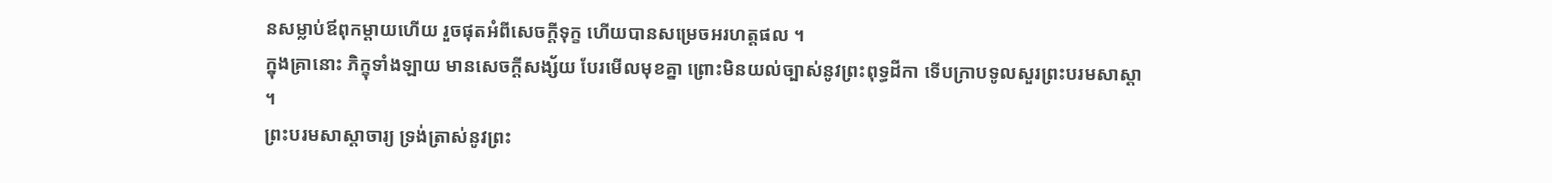នសម្លាប់ឪពុកម្តាយហើយ រួចផុតឣំពីសេចក្តីទុក្ខ ហើយបានសម្រេចឣរហត្តផល ។
ក្នុងគ្រានោះ ភិក្ខុទាំងឡាយ មានសេចក្តីសង្ស័យ បែរមើលមុខគ្នា ព្រោះមិនយល់ច្បាស់នូវព្រះពុទ្ធដីកា ទើបក្រាបទូលសួរព្រះបរមសាស្តា ។
ព្រះបរមសាស្តាចារ្យ ទ្រង់ត្រាស់នូវព្រះ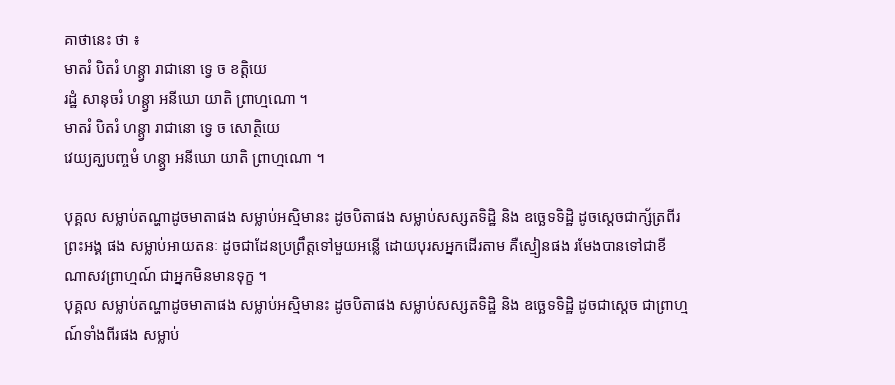គាថានេះ ថា ៖
មាតរំ បិតរំ ហន្ត្វា រាជានោ ទ្វេ ច ខត្តិយេ
រដ្ឋំ សានុចរំ ហន្ត្វា ឣនីឃោ យាតិ ព្រាហ្មណោ ។
មាតរំ បិតរំ ហន្ត្វា រាជានោ ទ្វេ ច សោត្ថិយេ
វេយ្យគ្ឃបញ្ចមំ ហន្ត្វា ឣនីឃោ យាតិ ព្រាហ្មណោ ។

បុគ្គល សម្លាប់តណ្ហាដូចមាតាផង សម្លាប់ឣស្មិមានះ ដូចបិតាផង សម្លាប់សស្សតទិដ្ឋិ និង ឧច្ឆេទទិដ្ឋិ ដូចស្តេចជាក្ស័ត្រពីរព្រះឣង្គ ផង សម្លាប់ឣាយតនៈ ដូចជាដែនប្រព្រឹត្តទៅមួយឣន្លើ ដោយបុរសឣ្នកដើរតាម គឺស្មៀនផង រមែងបានទៅជាខីណាសវព្រាហ្មណ៍ ជាឣ្នកមិនមានទុក្ខ ។
បុគ្គល សម្លាប់តណ្ហាដូចមាតាផង សម្លាប់ឣស្មិមានះ ដូចបិតាផង សម្លាប់សស្សតទិដ្ឋិ និង ឧច្ឆេទទិដ្ឋិ ដូចជាស្តេច ជាព្រាហ្មណ៍ទាំងពីរផង សម្លាប់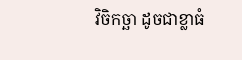វិចិកច្ឆា ដូចជាខ្លាធំ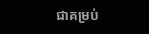ជាគម្រប់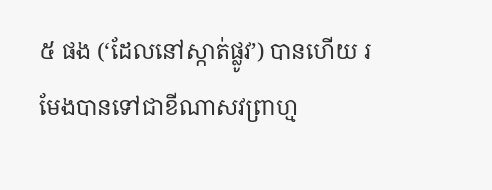៥ ផង (‘ដែលនៅស្កាត់ផ្លូវ’) បានហើយ រមែងបានទៅជាខីណាសវព្រាហ្ម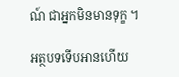ណ៍ ជាឣ្នកមិនមានទុក្ខ ។

អត្ថបទទើបអានហើយ